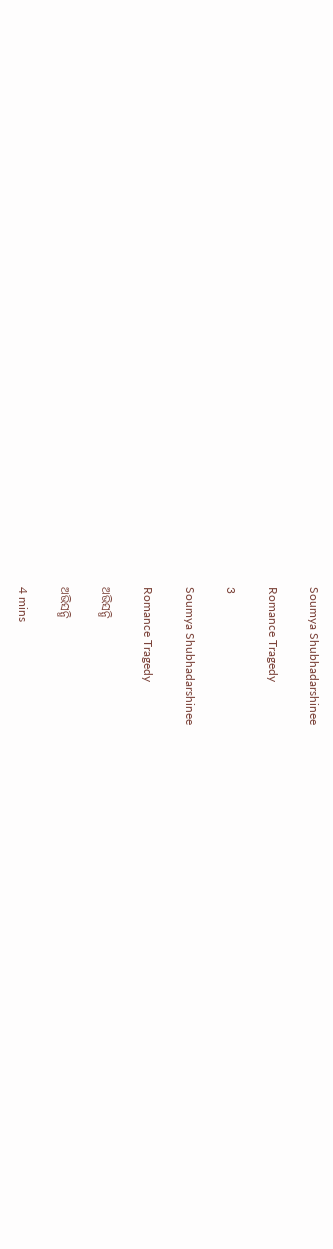Soumya Shubhadarshinee

Romance Tragedy

3

Soumya Shubhadarshinee

Romance Tragedy

ଅଭିସନ୍ଧି

ଅଭିସନ୍ଧି

4 mins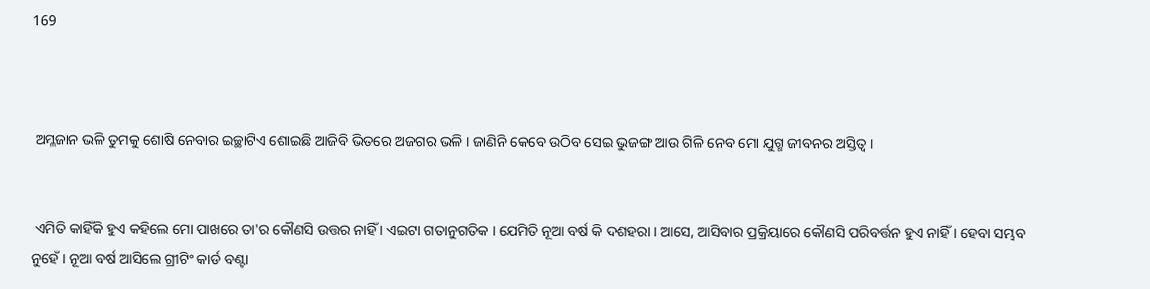169



 ଅମ୍ଳଜାନ ଭଳି ତୁମକୁ ଶୋଷି ନେବାର ଇଚ୍ଛାଟିଏ ଶୋଇଛି ଆଜିବି ଭିତରେ ଅଜଗର ଭଳି । ଜାଣିନି କେବେ ଉଠିବ ସେଇ ଭୁଜଙ୍ଗ ଆଉ ଗିଳି ନେବ ମୋ ଯୁଗ୍ମ ଜୀବନର ଅସ୍ତିତ୍ୱ ।


 ଏମିତି କାହିଁକି ହୁଏ କହିଲେ ମୋ ପାଖରେ ତା'ର କୌଣସି ଉତ୍ତର ନାହିଁ । ଏଇଟା ଗତାନୁଗତିକ । ଯେମିତି ନୂଆ ବର୍ଷ କି ଦଶହରା । ଆସେ, ଆସିବାର ପ୍ରକ୍ରିୟାରେ କୌଣସି ପରିବର୍ତ୍ତନ ହୁଏ ନାହିଁ । ହେବା ସମ୍ଭବ ନୁହେଁ । ନୂଆ ବର୍ଷ ଆସିଲେ ଗ୍ରୀଟିଂ କାର୍ଡ ବଣ୍ଟା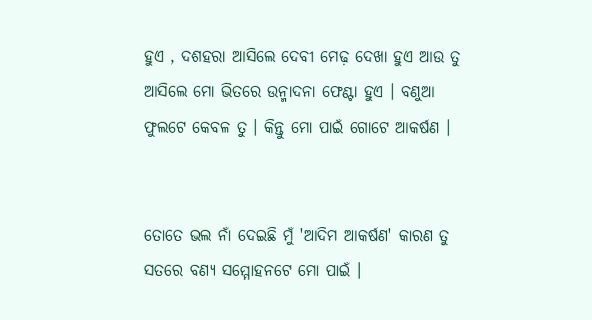ହୁଏ , ଦଶହରା ଆସିଲେ ଦେବୀ ମେଢ଼ ଦେଖା ହୁଏ ଆଉ ତୁ ଆସିଲେ ମୋ ଭିତରେ ଉନ୍ମାଦନା ଫେଣ୍ଟା ହୁଏ । ବଣୁଆ ଫୁଲଟେ କେବଳ ତୁ । କିନ୍ତୁ ମୋ ପାଇଁ ଗୋଟେ ଆକର୍ଷଣ ।


ତୋତେ ଭଲ ନାଁ ଦେଇଛି ମୁଁ 'ଆଦିମ ଆକର୍ଷଣ' କାରଣ ତୁ ସତରେ ବଣ୍ୟ ସମ୍ମୋହନଟେ ମୋ ପାଇଁ ।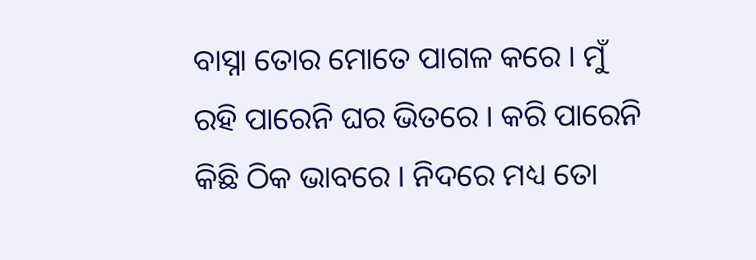ବାସ୍ନା ତୋର ମୋତେ ପାଗଳ କରେ । ମୁଁ ରହି ପାରେନି ଘର ଭିତରେ । କରି ପାରେନି କିଛି ଠିକ ଭାବରେ । ନିଦରେ ମଧ୍ୟ ତୋ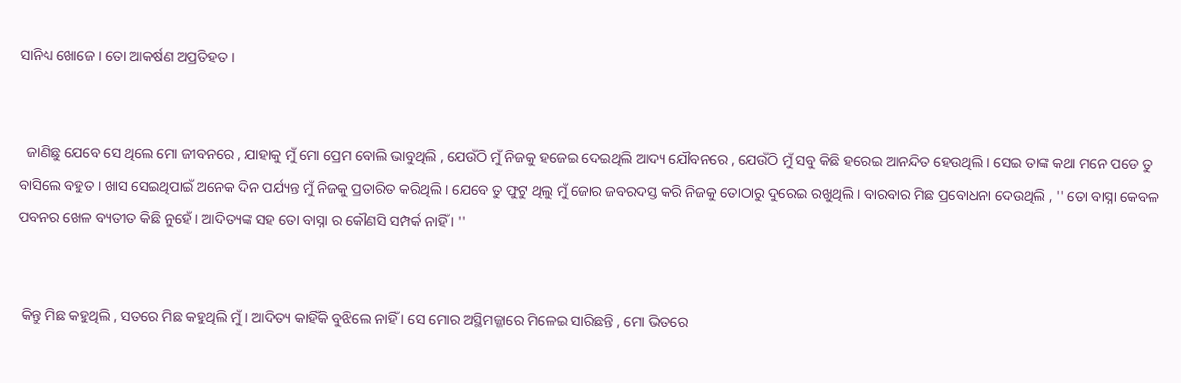ସାନିଧ୍ୟ ଖୋଜେ । ତୋ ଆକର୍ଷଣ ଅପ୍ରତିହତ ।


  ଜାଣିଛୁ ଯେବେ ସେ ଥିଲେ ମୋ ଜୀବନରେ , ଯାହାକୁ ମୁଁ ମୋ ପ୍ରେମ ବୋଲି ଭାବୁଥିଲି , ଯେଉଁଠି ମୁଁ ନିଜକୁ ହଜେଇ ଦେଇଥିଲି ଆଦ୍ୟ ଯୌବନରେ , ଯେଉଁଠି ମୁଁ ସବୁ କିଛି ହରେଇ ଆନନ୍ଦିତ ହେଉଥିଲି । ସେଇ ତାଙ୍କ କଥା ମନେ ପଡେ ତୁ ବାସିଲେ ବହୁତ । ଖାସ ସେଇଥିପାଇଁ ଅନେକ ଦିନ ପର୍ଯ୍ୟନ୍ତ ମୁଁ ନିଜକୁ ପ୍ରତାରିତ କରିଥିଲି । ଯେବେ ତୁ ଫୁଟୁ ଥିଲୁ ମୁଁ ଜୋର ଜବରଦସ୍ତ କରି ନିଜକୁ ତୋଠାରୁ ଦୁରେଇ ରଖୁଥିଲି । ବାରବାର ମିଛ ପ୍ରବୋଧନା ଦେଉଥିଲି , '' ତୋ ବାସ୍ନା କେବଳ ପବନର ଖେଳ ବ୍ୟତୀତ କିଛି ନୁହେଁ । ଆଦିତ୍ୟଙ୍କ ସହ ତୋ ବାସ୍ନା ର କୌଣସି ସମ୍ପର୍କ ନାହିଁ । ''


 କିନ୍ତୁ ମିଛ କହୁଥିଲି , ସତରେ ମିଛ କହୁଥିଲି ମୁଁ । ଆଦିତ୍ୟ କାହିଁକି ବୁଝିଲେ ନାହିଁ । ସେ ମୋର ଅସ୍ଥିମଜ୍ଜାରେ ମିଳେଇ ସାରିଛନ୍ତି , ମୋ ଭିତରେ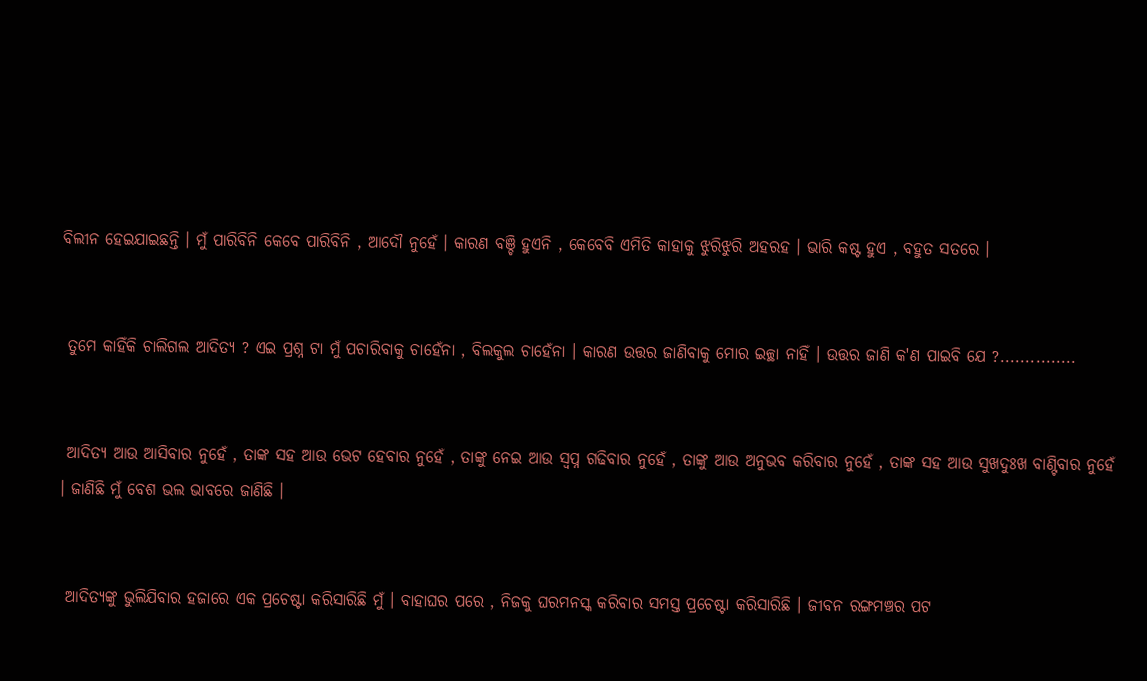ବିଲୀନ ହେଇଯାଇଛନ୍ତି । ମୁଁ ପାରିବିନି କେବେ ପାରିବିନି , ଆଦୌ ନୁହେଁ । କାରଣ ବଞ୍ଚି ହୁଏନି , କେବେବି ଏମିତି କାହାକୁ ଝୁରିଝୁରି ଅହରହ । ଭାରି କଷ୍ଟ ହୁଏ , ବହୁତ ସତରେ ।


 ତୁମେ କାହିଁକି ଚାଲିଗଲ ଆଦିତ୍ୟ ? ଏଇ ପ୍ରଶ୍ନ ଟା ମୁଁ ପଚାରିବାକୁ ଚାହେଁନା , ବିଲକୁଲ ଚାହେଁନା । କାରଣ ଉତ୍ତର ଜାଣିବାକୁ ମୋର ଇଚ୍ଛା ନାହିଁ । ଉତ୍ତର ଜାଣି କ'ଣ ପାଇବି ଯେ ?...............


 ଆଦିତ୍ୟ ଆଉ ଆସିବାର ନୁହେଁ , ତାଙ୍କ ସହ ଆଉ ଭେଟ ହେବାର ନୁହେଁ , ତାଙ୍କୁ ନେଇ ଆଉ ସ୍ୱପ୍ନ ଗଢିବାର ନୁହେଁ , ତାଙ୍କୁ ଆଉ ଅନୁଭବ କରିବାର ନୁହେଁ , ତାଙ୍କ ସହ ଆଉ ସୁଖଦୁଃଖ ବାଣ୍ଟିବାର ନୁହେଁ । ଜାଣିଛି ମୁଁ ବେଶ ଭଲ ଭାବରେ ଜାଣିଛି ।


 ଆଦିତ୍ୟଙ୍କୁ ଭୁଲିଯିବାର ହଜାରେ ଏକ ପ୍ରଚେଷ୍ଟା କରିସାରିଛି ମୁଁ । ବାହାଘର ପରେ , ନିଜକୁ ଘରମନସ୍କ କରିବାର ସମସ୍ତ ପ୍ରଚେଷ୍ଟା କରିସାରିଛି । ଜୀବନ ରଙ୍ଗମଞ୍ଚର ପଟ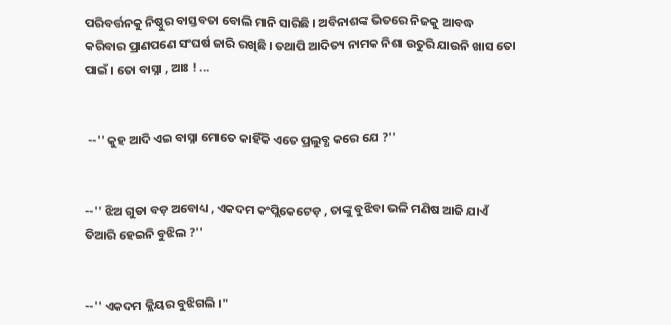ପରିବର୍ତ୍ତନକୁ ନିଷ୍ଠୁର ବାସ୍ତବତା ବୋଲି ମାନି ସାରିଛି । ଅବିନାଶଙ୍କ ଭିତରେ ନିଜକୁ ଆବଦ୍ଧ କରିବାର ପ୍ରାଣପଣେ ସଂଘର୍ଷ ଜାରି ରଖିଛି । ତଥାପି ଆଦିତ୍ୟ ନାମକ ନିଶା ଉତୁରି ଯାଉନି ଖାସ ତୋ ପାଇଁ । ତୋ ବାସ୍ନା , ଆଃ ! ...


 --'' କୁହ ଆଦି ଏଇ ବାସ୍ନା ମୋତେ କାହିଁକି ଏତେ ପ୍ରଲୁବ୍ଧ କରେ ଯେ ?''


--'' ଝିଅ ଗୁଡା ବଡ଼ ଅବୋଧ୍ୟ , ଏକଦମ କଂପ୍ଲିକେଟେଡ଼ , ତାଙ୍କୁ ବୁଝିବା ଭଳି ମଣିଷ ଆଜି ଯାଏଁ ତିଆରି ହେଇନି ବୁଝିଲ ?''


--'' ଏକଦମ କ୍ଲିୟର ବୁଝିଗଲି ।"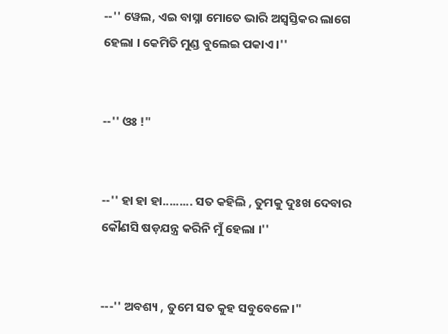--'' ୱେଲ, ଏଇ ବାସ୍ନା ମୋତେ ଭାରି ଅସ୍ୱସ୍ତିକର ଲାଗେ ହେଲା । କେମିତି ମୁଣ୍ଡ ବୁଲେଇ ପକାଏ ।''


--'' ଓଃ !"


--'' ହା ହା ହା......... ସତ କହିଲି , ତୁମକୁ ଦୁଃଖ ଦେବାର କୌଣସି ଷଡ଼ଯନ୍ତ୍ର କରିନି ମୁଁ ହେଲା ।''


---'' ଅବଶ୍ୟ , ତୁମେ ସତ କୁହ ସବୁବେଳେ।"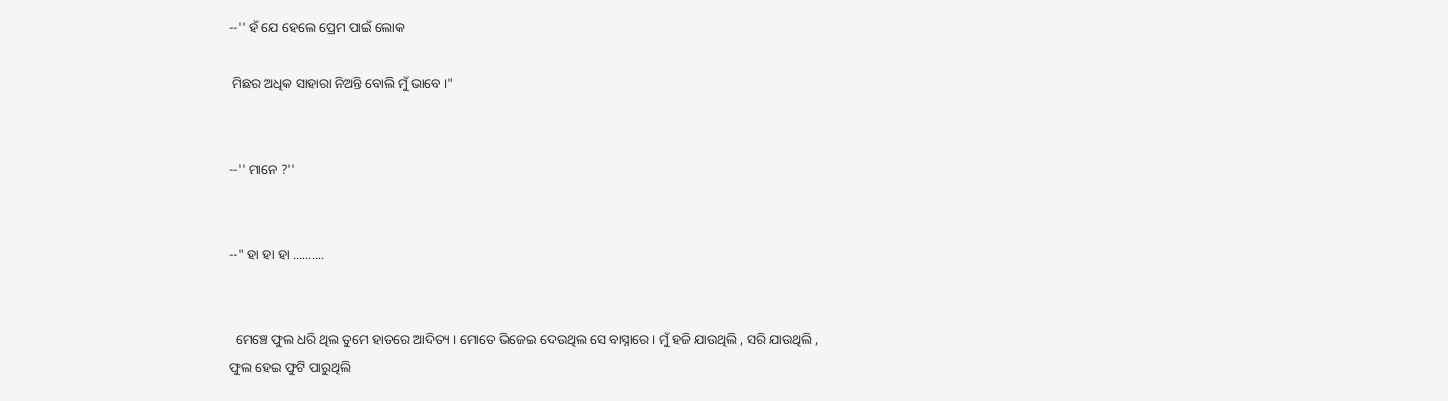--'' ହଁ ଯେ ହେଲେ ପ୍ରେମ ପାଇଁ ଲୋକ

 ମିଛର ଅଧିକ ସାହାରା ନିଅନ୍ତି ବୋଲି ମୁଁ ଭାବେ ।"


--'' ମାନେ ?''


--" ହା ହା ହା ..........


  ମେଞ୍ଚେ ଫୁଲ ଧରି ଥିଲ ତୁମେ ହାତରେ ଆଦିତ୍ୟ । ମୋତେ ଭିଜେଇ ଦେଉଥିଲ ସେ ବାସ୍ନାରେ । ମୁଁ ହଜି ଯାଉଥିଲି , ସରି ଯାଉଥିଲି , ଫୁଲ ହେଇ ଫୁଟି ପାରୁଥିଲି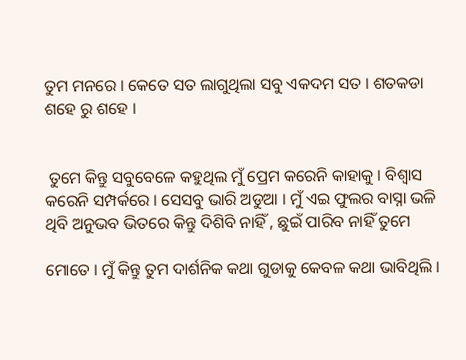ତୁମ ମନରେ । କେତେ ସତ ଲାଗୁଥିଲା ସବୁ ଏକଦମ ସତ । ଶତକଡା ଶହେ ରୁ ଶହେ ।


 ତୁମେ କିନ୍ତୁ ସବୁବେଳେ କହୁଥିଲ ମୁଁ ପ୍ରେମ କରେନି କାହାକୁ । ବିଶ୍ୱାସ କରେନି ସମ୍ପର୍କରେ । ସେସବୁ ଭାରି ଅଡୁଆ । ମୁଁ ଏଇ ଫୁଲର ବାସ୍ନା ଭଳି ଥିବି ଅନୁଭବ ଭିତରେ କିନ୍ତୁ ଦିଶିବି ନାହିଁ , ଛୁଇଁ ପାରିବ ନାହିଁ ତୁମେ

ମୋତେ । ମୁଁ କିନ୍ତୁ ତୁମ ଦାର୍ଶନିକ କଥା ଗୁଡାକୁ କେବଳ କଥା ଭାବିଥିଲି ।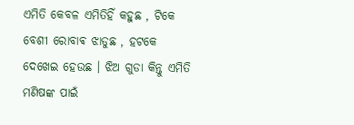ଏମିତି କେବଳ ଏମିତିହିଁ କହୁଛ , ଟିକେ ବେଶୀ ରୋବାଵ ଝାଡୁଛ , ହଟକେ ଦେଖେଇ ହେଉଛ । ଝିଅ ଗୁଡା କିନ୍ତୁ ଏମିତି ମଣିଷଙ୍କ ପାଇଁ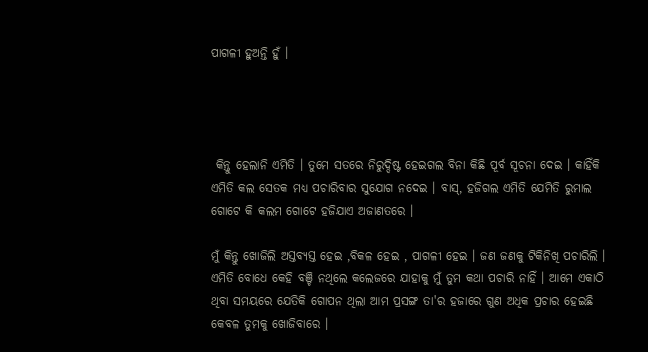ପାଗଳୀ ହୁଅନ୍ତି ହୁଁ ।




 କିନ୍ତୁ ହେଲାନି ଏମିତି । ତୁମେ ସତରେ ନିରୁଦ୍ଦିଷ୍ଟ ହେଇଗଲ ବିନା କିଛି ପୂର୍ବ ସୂଚନା ଦେଇ । କାହିଁକି ଏମିତି କଲ ସେତକ ମଧ୍ୟ ପଚାରିବାର ସୁଯୋଗ ନଦେଇ । ବାସ୍, ହଜିଗଲ ଏମିତି ଯେମିତି ରୁମାଲ ଗୋଟେ କି କଲମ ଗୋଟେ ହଜିଯାଏ ଅଜାଣତରେ ।

ମୁଁ କିନ୍ତୁ ଖୋଜିଲି ଅସ୍ତବ୍ୟସ୍ତ ହେଇ ,ବିକଳ ହେଇ , ପାଗଳୀ ହେଇ । ଜଣ ଜଣକୁ ଟିକିନିଖି ପଚାରିଲି । ଏମିତି ବୋଧେ କେହି ବଞ୍ଚି ନଥିଲେ କଲେଜରେ ଯାହାକୁ ମୁଁ ତୁମ କଥା ପଚାରି ନାହିଁ । ଆମେ ଏକାଠି ଥିବା ସମୟରେ ଯେତିକି ଗୋପନ ଥିଲା ଆମ ପ୍ରସଙ୍ଗ ତା'ର ହଜାରେ ଗୁଣ ଅଧିକ ପ୍ରଚାର ହେଇଛି କେବଳ ତୁମକୁ ଖୋଜିବାରେ ।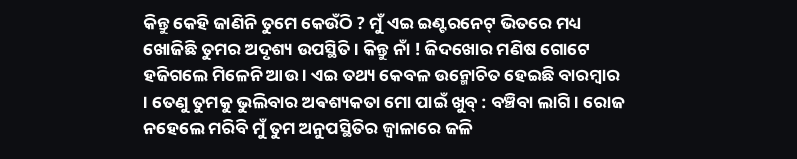କିନ୍ତୁ କେହି ଜାଣିନି ତୁମେ କେଉଁଠି ? ମୁଁ ଏଇ ଇଣ୍ଟରନେଟ୍ ଭିତରେ ମଧ୍ୟ ଖୋଜିଛି ତୁମର ଅଦୃଶ୍ୟ ଉପସ୍ଥିତି । କିନ୍ତୁ ନାଁ ! ଜିଦଖୋର ମଣିଷ ଗୋଟେ ହଜିଗଲେ ମିଳେନି ଆଉ । ଏଇ ତଥ୍ୟ କେବଳ ଉନ୍ମୋଚିତ ହେଇଛି ବାରମ୍ବାର । ତେଣୁ ତୁମକୁ ଭୁଲିବାର ଅଵଶ୍ୟକତା ମୋ ପାଇଁ ଖୁବ୍ : ବଞ୍ଚିବା ଲାଗି । ରୋଜ ନହେଲେ ମରିବି ମୁଁ ତୁମ ଅନୁପସ୍ଥିତିର ଜ୍ୱାଳାରେ ଜଳି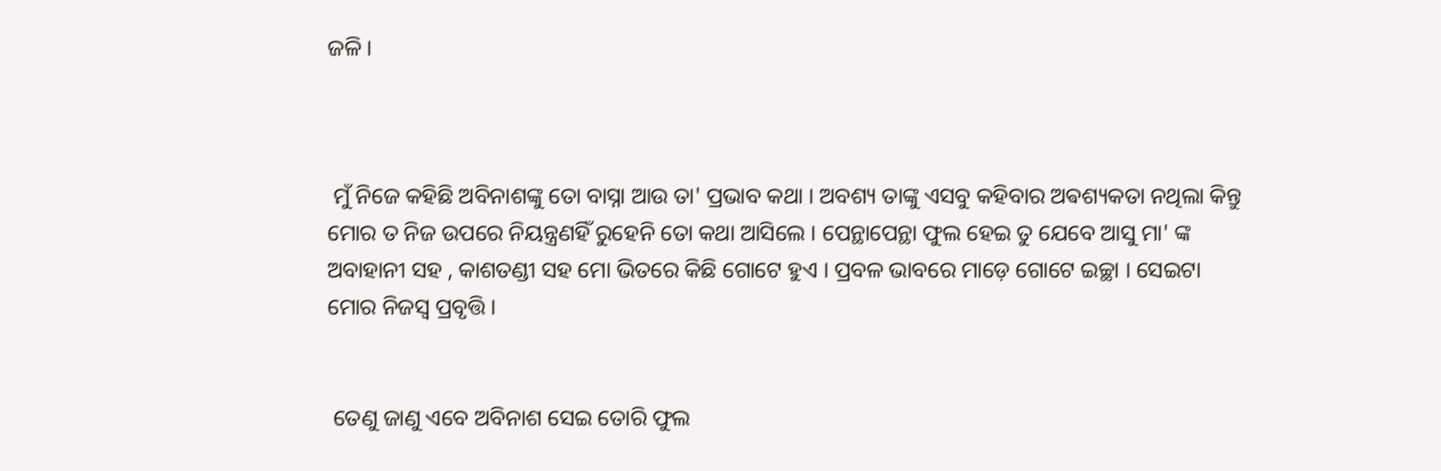ଜଳି ।



 ମୁଁ ନିଜେ କହିଛି ଅବିନାଶଙ୍କୁ ତୋ ବାସ୍ନା ଆଉ ତା' ପ୍ରଭାବ କଥା । ଅବଶ୍ୟ ତାଙ୍କୁ ଏସବୁ କହିବାର ଅଵଶ୍ୟକତା ନଥିଲା କିନ୍ତୁ ମୋର ତ ନିଜ ଉପରେ ନିୟନ୍ତ୍ରଣହିଁ ରୁହେନି ତୋ କଥା ଆସିଲେ । ପେନ୍ଥାପେନ୍ଥା ଫୁଲ ହେଇ ତୁ ଯେବେ ଆସୁ ମା' ଙ୍କ ଅବାହାନୀ ସହ , କାଶତଣ୍ଡୀ ସହ ମୋ ଭିତରେ କିଛି ଗୋଟେ ହୁଏ । ପ୍ରବଳ ଭାବରେ ମାଡ଼େ ଗୋଟେ ଇଚ୍ଛା । ସେଇଟା ମୋର ନିଜସ୍ୱ ପ୍ରବୃତ୍ତି ।


 ତେଣୁ ଜାଣୁ ଏବେ ଅବିନାଶ ସେଇ ତୋରି ଫୁଲ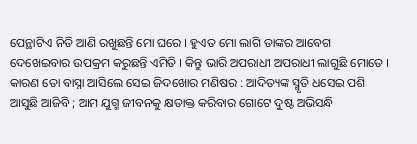ପେନ୍ଥାଟିଏ ନିତି ଆଣି ରଖୁଛନ୍ତି ମୋ ଘରେ । ହୁଏତ ମୋ ଲାଗି ତାଙ୍କର ଆବେଗ ଦେଖେଇବାର ଉପକ୍ରମ କରୁଛନ୍ତି ଏମିତି । କିନ୍ତୁ ଭାରି ଅପରାଧୀ ଅପରାଧୀ ଲାଗୁଛି ମୋତେ । କାରଣ ତୋ ବାସ୍ନା ଆସିଲେ ସେଇ ଜିଦଖୋର ମଣିଷର : ଆଦିତ୍ୟଙ୍କ ସ୍ମୃତି ଧସେଇ ପଶି ଆସୁଛି ଆଜିବି ; ଆମ ଯୁଗ୍ମ ଜୀବନକୁ କ୍ଷତାକ୍ତ କରିବାର ଗୋଟେ ଦୁଷ୍ଟ ଅଭିସନ୍ଧି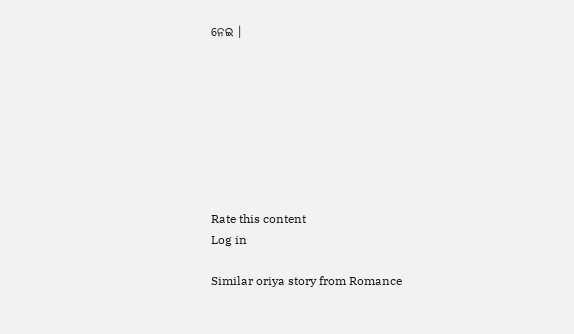ନେଇ ।








Rate this content
Log in

Similar oriya story from Romance